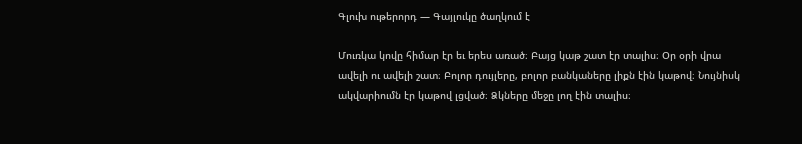Գլուխ ութերորդ — Գայլուկը ծաղկում է

Մուռկա կովը հիմար էր եւ երես առած։ Բայց կաթ շատ էր տալիս։ Օր օրի վրա ավելի ու ավելի շատ։ Բոլոր դույլերը, բոլոր բանկաները լիքն էին կաթով։ Նույնիսկ ակվարիումն էր կաթով լցված։ Ձկները մեջը լող էին տալիս։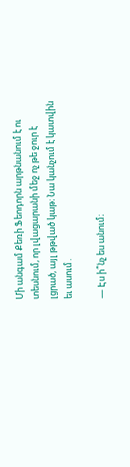Մի անգամ Քեռի Ֆեոդորն արթնանում է ու տեսնում, որ լվացարանի մեջ ոչ թե ջուր է լցրած, այլ թթված կաթ։ Նա կանչում է կատվին եւ ասում․

— Էս ի՞նչ ես անում։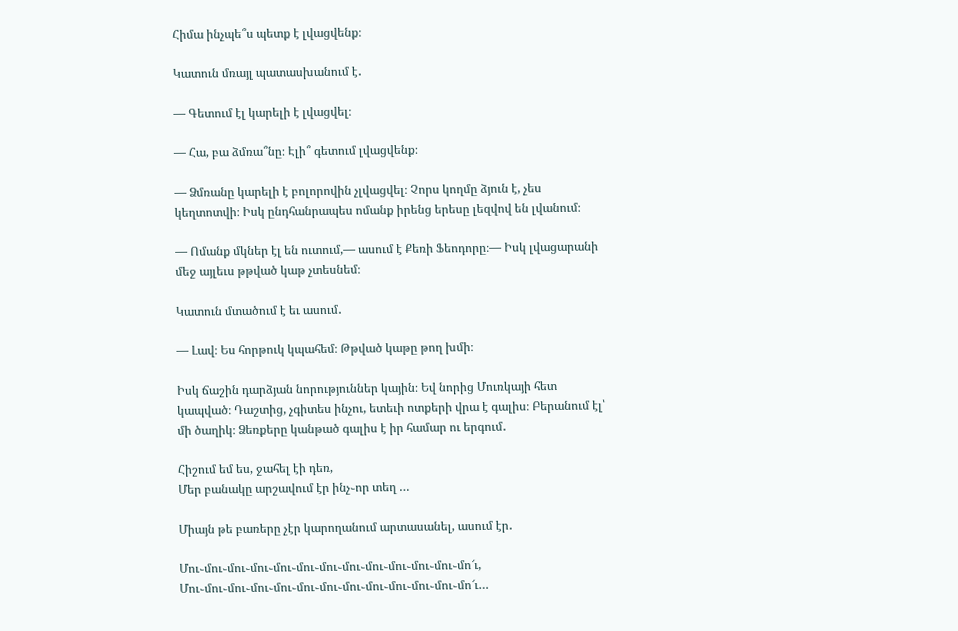Հիմա ինչպե՞ս պետք է լվացվենք։

Կատուն մռայլ պատասխանում է․

— Գետում էլ կարելի է լվացվել։

— Հա, բա ձմռա՞նը։ Էլի՞ գետում լվացվենք։

— Ձմռանը կարելի է բոլորովին չլվացվել։ Չորս կողմը ձյուն է, չես կեղտոտվի։ Իսկ ընդհանրապես ոմանք իրենց երեսը լեզվով են լվանում։

— Ոմանք մկներ էլ են ուտում,— ասում է Քեռի Ֆեոդորը։— Իսկ լվացարանի մեջ այլեւս թթված կաթ չտեսնեմ։

Կատուն մտածում է եւ ասում․

— Լավ։ Ես հորթուկ կպահեմ։ Թթված կաթը թող խմի։

Իսկ ճաշին դարձյան նորություններ կային։ Եվ նորից Մուռկայի հետ կապված։ Դաշտից, չգիտես ինչու, ետեւի ոտքերի վրա է գալիս։ Բերանում էլ՝ մի ծաղիկ։ Ձեռքերը կանթած գալիս է իր համար ու երգում․

Հիշում եմ ես, ջահել էի դեռ,
Մեր բանակը արշավում էր ինչ֊որ տեղ …

Միայն թե բառերը չէր կարողանում արտասանել, ասում էր․

Մու֊մու֊մու֊մու֊մու֊մու֊մու֊մու֊մու֊մու֊մու֊մու֊մո՜ւ,
Մու֊մու֊մու֊մու֊մու֊մու֊մու֊մու֊մու֊մու֊մու֊մու֊մո՜ւ…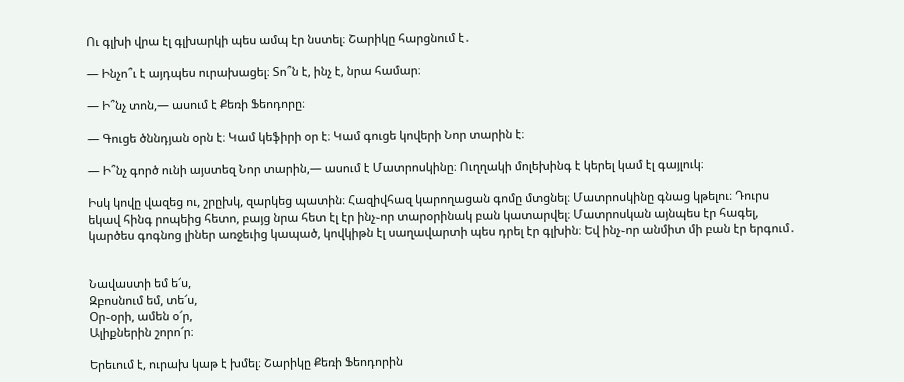Ու գլխի վրա էլ գլխարկի պես ամպ էր նստել։ Շարիկը հարցնում է․

— Ինչո՞ւ է այդպես ուրախացել։ Տո՞ն է, ինչ է, նրա համար։

— Ի՞նչ տոն,— ասում է Քեռի Ֆեոդորը։

— Գուցե ծննդյան օրն է։ Կամ կեֆիրի օր է։ Կամ գուցե կովերի Նոր տարին է։

— Ի՞նչ գործ ունի այստեզ Նոր տարին,— ասում է Մատրոսկինը։ Ուղղակի մոլեխինգ է կերել կամ էլ գայլուկ։

Իսկ կովը վազեց ու, շրըխկ, զարկեց պատին։ Հազիվհազ կարողացան գոմը մտցնել։ Մատրոսկինը գնաց կթելու։ Դուրս եկավ հինգ րոպեից հետո, բայց նրա հետ էլ էր ինչ֊որ տարօրինակ բան կատարվել։ Մատրոսկան այնպես էր հագել, կարծես գոգնոց լիներ առջեւից կապած, կովկիթն էլ սաղավարտի պես դրել էր գլխին։ Եվ ինչ֊որ անմիտ մի բան էր երգում․


Նավաստի եմ ե՜ս,
Զբոսնում եմ, տե՜ս,
Օր֊օրի, ամեն օ՜ր,
Ալիքներին շորո՜ր։

Երեւում է, ուրախ կաթ է խմել։ Շարիկը Քեռի Ֆեոդորին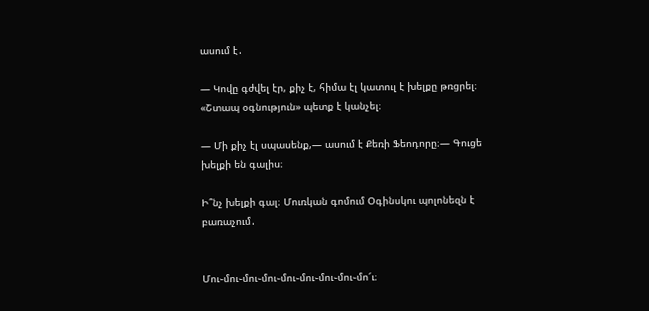ասում է․

— Կովը գժվել էր, քիչ է, հիմա էլ կատուլ է խելքը թռցրել։ «Շտապ օգնություն» պետք է կանչել։

— Մի քիչ էլ սպասենք,— ասում է Քեռի Ֆեոդորը։— Գուցե խելքի են գալիս։

Ի՞նչ խելքի գալ։ Մուռկան գոմում Օգինսկու պոլոնեզն է բառաչում․


Մու֊մու֊մու֊մու֊մու֊մու֊մու֊մու֊մո՜ւ։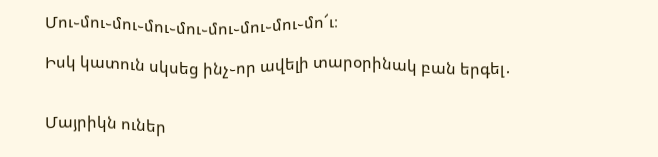Մու֊մու֊մու֊մու֊մու֊մու֊մու֊մու֊մո՜ւ։

Իսկ կատուն սկսեց ինչ֊որ ավելի տարօրինակ բան երգել․


Մայրիկն ուներ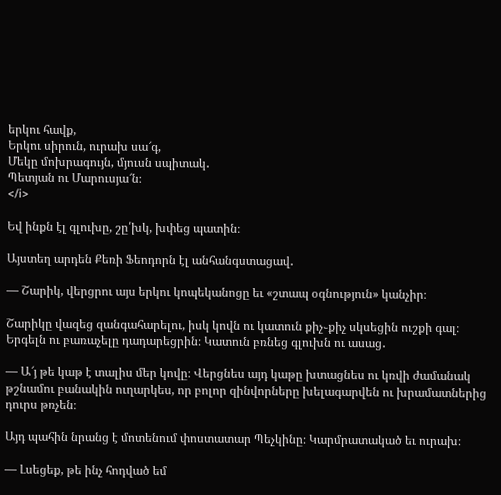երկու հավք,
Երկու սիրուն, ուրախ սա՜գ,
Մեկը մոխրագույն, մյուսն սպիտակ․
Պետյան ու Մարուսյա՜ն։
</i>

Եվ ինքն էլ գլուխը, շը՛խկ, խփեց պատին։

Այստեղ արդեն Քեռի Ֆեոդորն էլ անհանգստացավ․

— Շարիկ, վերցրու այս երկու կոպեկանոցը եւ «շտապ օգնություն» կանչիր։

Շարիկը վազեց զանգահարելու, իսկ կովն ու կատուն քիչ֊քիչ սկսեցին ուշքի գալ։ Երգելն ու բառաչելը դադարեցրին։ Կատուն բռնեց գլուխն ու ասաց․

— Ա՜յ թե կաթ է տալիս մեր կովը։ Վերցնես այդ կաթը խտացնես ու կռվի ժամանակ թշնամու բանակին ուղարկես, որ բոլոր զինվորները խելագարվեն ու խրամատներից դուրս թռչեն։

Այդ պահին նրանց է մոտենում փոստատար Պեչկինը։ Կարմրատակած եւ ուրախ։

— Լսեցեք, թե ինչ հոդված եմ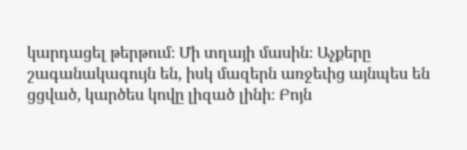կարդացել թերթում։ Մի տղայի մասին։ Աչքերը շագանակագույն են, իսկ մազերն առջեւից այնպես են ցցված, կարծես կովը լիզած լինի։ Բոյն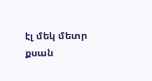էլ մեկ մետր քսան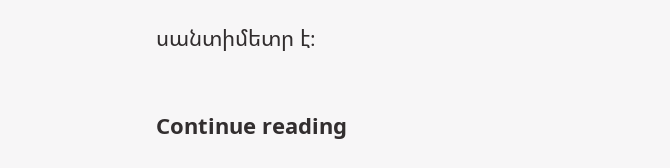սանտիմետր է։

Continue reading